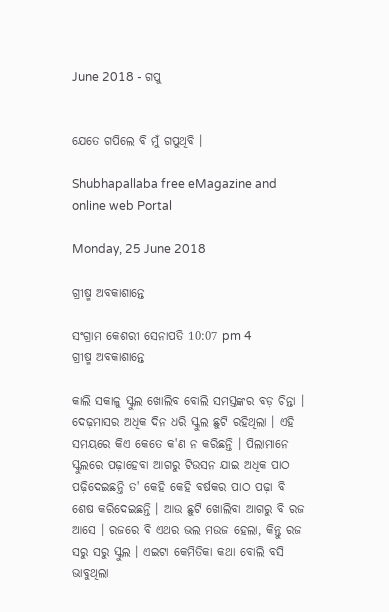June 2018 - ଗପୁ


ଯେତେ ଗପିଲେ ବି ମୁଁ ଗପୁଥିବି ।

Shubhapallaba free eMagazine and online web Portal

Monday, 25 June 2018

ଗ୍ରୀଷ୍ମ ଅବକାଶାନ୍ତେ

ସଂଗ୍ରାମ କେଶରୀ ସେନାପତି 10:07 pm 4
ଗ୍ରୀଷ୍ମ ଅବକାଶାନ୍ତେ

କାଲି ସକାଳୁ ସ୍କୁଲ ଖୋଲିବ ବୋଲି ସମସ୍ତଙ୍କର ବଡ଼ ଚିନ୍ତା । ଦେଢ଼ମାସର ଅଧିକ ଦିନ ଧରି ସ୍କୁଲ ଛୁଟି ରହିଥିଲା । ଏହି ସମୟରେ କିଏ କେତେ କ'ଣ ନ କରିଛନ୍ତି । ପିଲାମାନେ ସ୍କୁଲରେ ପଢ଼ାହେବା ଆଗରୁ ଟିଉସନ ଯାଇ ଅଧିକ ପାଠ ପଢ଼ିଦେଇଛନ୍ତି ତ' କେହି କେହି ବର୍ଷକର ପାଠ ପଢ଼ା ବି ଶେଷ କରିଦେଇଛନ୍ତି । ଆଉ ଛୁଟି ଖୋଲିବା ଆଗରୁ ବି ରଜ ଆସେ । ରଜରେ ବି ଏଥର ଭଲ ମଉଜ ହେଲା, କିନ୍ତୁ ରଜ ସରୁ ସରୁ ସ୍କୁଲ । ଏଇଟା କେମିତିକା କଥା ବୋଲି ବସି ଭାବୁଥିଲା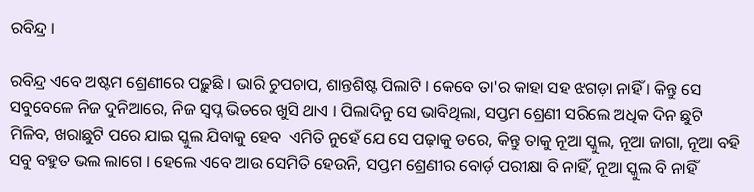ରବିନ୍ଦ୍ର ।

ରବିନ୍ଦ୍ର ଏବେ ଅଷ୍ଟମ ଶ୍ରେଣୀରେ ପଢ଼ୁଛି । ଭାରି ଚୁପଚାପ, ଶାନ୍ତଶିଷ୍ଟ ପିଲାଟି । କେବେ ତା'ର କାହା ସ‌ହ ଝଗଡ଼ା ନାହିଁ । କିନ୍ତୁ ସେ ସବୁବେଳେ ନିଜ ଦୁନିଆରେ, ନିଜ ସ୍ୱପ୍ନ ଭିତରେ ଖୁସି ଥାଏ । ପିଲାଦିନୁ ସେ ଭାବିଥିଲା, ସପ୍ତମ ଶ୍ରେଣୀ ସରିଲେ ଅଧିକ ଦିନ ଛୁଟି ମିଳିବ, ଖରାଛୁଟି ପରେ ଯାଇ ସ୍କୁଲ ଯିବାକୁ ହେବ  ଏମିତି ନୁହେଁ ଯେ ସେ ପଢ଼ାକୁ ଡରେ, କିନ୍ତୁ ତାକୁ ନୂଆ ସ୍କୁଲ, ନୂଆ ଜାଗା, ନୂଆ ବ‌ହି ସବୁ ବ‌ହୁତ ଭଲ ଲାଗେ । ହେଲେ ଏବେ ଆଉ ସେମିତି ହେଉନି, ସପ୍ତମ ଶ୍ରେଣୀର ବୋର୍ଡ଼ ପରୀକ୍ଷା ବି ନାହିଁ, ନୂଆ ସ୍କୁଲ ବି ନାହିଁ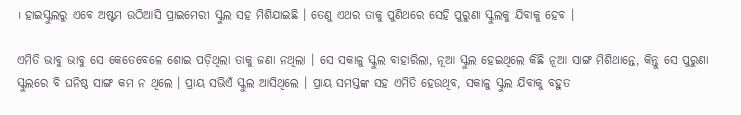। ହାଇସ୍କୁଲରୁ ଏବେ ଅଷ୍ଟମ ଉଠିଆସି ପ୍ରାଇମେରୀ ସ୍କୁଲ ସ‌ହ ମିଶିଯାଇଛି । ତେଣୁ ଏଥର ତାକୁ ପୁଣିଥରେ ସେହି ପୁରୁଣା ସ୍କୁଲକୁ ଯିବାକୁ ହେବ ।

ଏମିତି ଭାବୁ ଭାବୁ ସେ କେତେବେଳେ ଶୋଇ ପଡ଼ିଥିଲା ତାକୁ ଜଣା ନଥିଲା । ସେ ସକାଳୁ ସ୍କୁଲ ବାହାରିଲା, ନୂଆ ସ୍କୁଲ ହେଇଥିଲେ କିଛି ନୂଆ ସାଙ୍ଗ ମିଶିଥାନ୍ତେ, କିନ୍ତୁ ସେ ପୁରୁଣା ସ୍କୁଲରେ ବି ଘନିଷ୍ଠ ସାଙ୍ଗ କମ ନ ଥିଲେ । ପ୍ରାୟ ସଭିଏଁ ସ୍କୁଲ ଆସିଥିଲେ । ପ୍ରାୟ ସମସ୍ତଙ୍କ ସ‌ହ ଏମିତି ହେଉଥିବ, ସକାଳୁ ସ୍କୁଲ ଯିବାକୁ ବ‌ହୁତ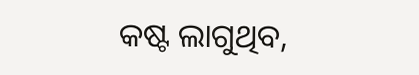କଷ୍ଟ ଲାଗୁଥିବ,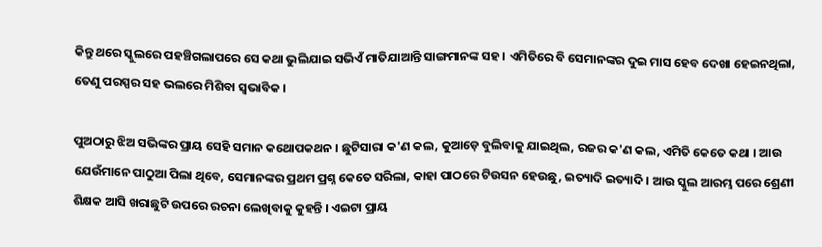କିନ୍ତୁ ଥରେ ସ୍କୁଲରେ ପ‌ହଞ୍ଚିଗଲାପରେ ସେ କଥା ଭୁଲିଯାଇ ସଭିଏଁ ମାତିଯାଆନ୍ତି ସାଙ୍ଗମାନଙ୍କ ସ‌ହ । ଏମିତିରେ ବି ସେମାନଙ୍କର ଦୁଇ ମାସ ହେବ ଦେଖା ହେଇନଥିଲା, ତେଣୁ ପରସ୍ପର ସ‌ହ ଭଲରେ ମିଶିବା ସ୍ୱଭାବିକ ।

ପୁଅଠାରୁ ଝିଅ ସଭିଙ୍କର ପ୍ରାୟ ସେହି ସମାନ କଥୋପକଥନ । ଛୁଟିସାରା କ'ଣ କଲ, କୁଆଡ଼େ ବୁଲିବାକୁ ଯାଇଥିଲ, ରଜର କ'ଣ କଲ, ଏମିତି କେତେ କଥା । ଆଉ ଯେଉଁମାନେ ପାଠୁଆ ପିଲା ଥିବେ, ସେମାନଙ୍କର ପ୍ରଥମ ପ୍ରଶ୍ନ କେତେ ସରିଲା, କାହା ପାଠରେ ଟିଉସନ ହେଉଛୁ, ଇତ୍ୟାଦି ଇତ୍ୟାଦି । ଆଉ ସ୍କୁଲ ଆରମ୍ଭ ପରେ ଶ୍ରେଣୀ ଶିକ୍ଷକ ଆସି ଖରାଛୁଟି ଉପରେ ରଚନା ଲେଖିବାକୁ କୁହନ୍ତି । ଏଇଟା ପ୍ରାୟ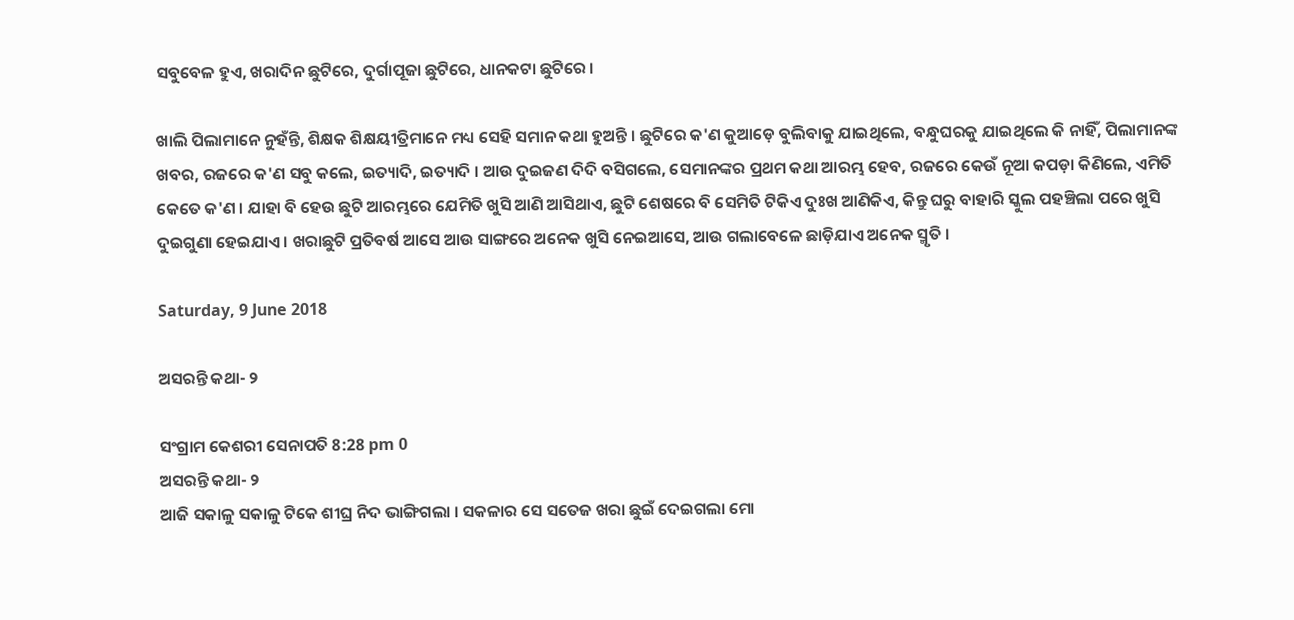ସବୁବେଳ ହୁଏ, ଖରାଦିନ ଛୁଟିରେ, ଦୁର୍ଗାପୂଜା ଛୁଟିରେ, ଧାନ‌କଟା ଛୁଟିରେ ।

ଖାଲି ପିଲାମାନେ ନୁହଁନ୍ତି, ଶିକ୍ଷକ ଶିକ୍ଷୟୀତ୍ରିମାନେ ମଧ୍ୟ ସେହି ସମାନ କଥା ହୁଅନ୍ତି । ଛୁଟିରେ କ'ଣ କୁଆଡ଼େ ବୁଲିବାକୁ ଯାଇଥିଲେ, ବନ୍ଧୁଘରକୁ ଯାଇଥିଲେ କି ନାହିଁ, ପିଲାମାନଙ୍କ ଖବର, ରଜରେ କ'ଣ ସବୁ କଲେ, ଇତ୍ୟାଦି, ଇତ୍ୟାଦି । ଆଉ ଦୁଇଜଣ ଦିଦି ବସିଗଲେ, ସେମାନଙ୍କର ପ୍ରଥମ କଥା ଆରମ୍ଭ ହେବ, ରଜରେ କେଉଁ ନୂଆ କପଡ଼ା କିଣିଲେ, ଏମିତି କେତେ କ'ଣ । ଯାହା ବି ହେଉ ଛୁଟି ଆରମ୍ଭରେ ଯେମିତି ଖୁସି ଆଣି ଆସିଥାଏ, ଛୁଟି ଶେଷରେ ବି ସେମିତି ଟିକିଏ ଦୁଃଖ ଆଣିକିଏ, କିନ୍ତୁ ଘରୁ ବାହାରି ସ୍କୁଲ ପହଞ୍ଚିଲା ପରେ ଖୁସି ଦୁଇଗୁଣା ହେଇଯାଏ । ଖରାଛୁଟି ପ୍ରତିବର୍ଷ ଆସେ ଆଉ ସାଙ୍ଗରେ ଅନେକ ଖୁସି ନେଇଆସେ, ଆଉ ଗଲାବେଳେ ଛାଡ଼ିଯାଏ ଅନେକ ସ୍ମୃତି ।

Saturday, 9 June 2018

ଅସରନ୍ତି କଥା- ୨

ସଂଗ୍ରାମ କେଶରୀ ସେନାପତି 8:28 pm 0
ଅସରନ୍ତି କଥା- ୨
ଆଜି ସକାଳୁ ସକାଳୁ ଟିକେ ଶୀଘ୍ର ନିଦ ଭାଙ୍ଗିଗଲା । ସକଳାର ସେ ସତେଜ ଖରା ଛୁଇଁ ଦେଇଗଲା ମୋ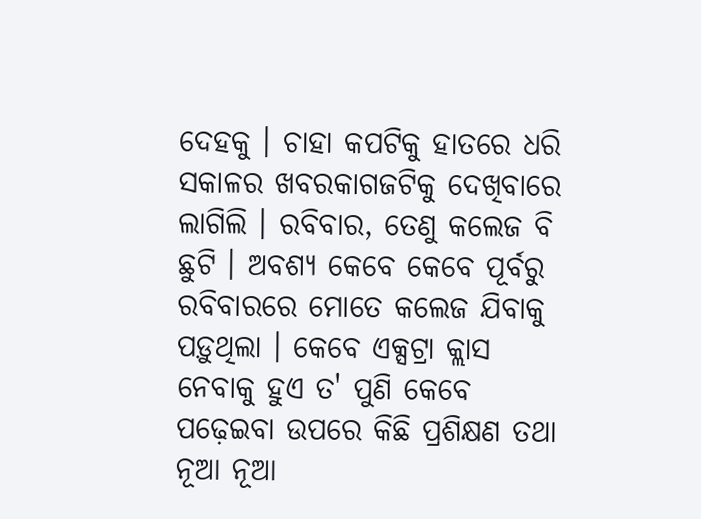ଦେହକୁ । ଚାହା କପଟିକୁ ହାତରେ ଧରି ସକାଳର ଖବରକାଗଜଟିକୁ ଦେଖିବାରେ ଲାଗିଲି । ରବିବାର, ତେଣୁ କଲେଜ ବି ଛୁଟି । ଅବଶ୍ୟ କେବେ କେବେ ପୂର୍ବରୁ ରବିବାରରେ ମୋତେ କଲେଜ ଯିବାକୁ ପଡ଼ୁଥିଲା । କେବେ ଏକ୍ସଟ୍ରା କ୍ଲାସ ନେବାକୁ ହୁଏ ତ' ପୁଣି କେବେ ପଢ଼େଇବା ଉପରେ କିଛି ପ୍ରଶିକ୍ଷଣ ତ‌ଥା ନୂଆ ନୂଆ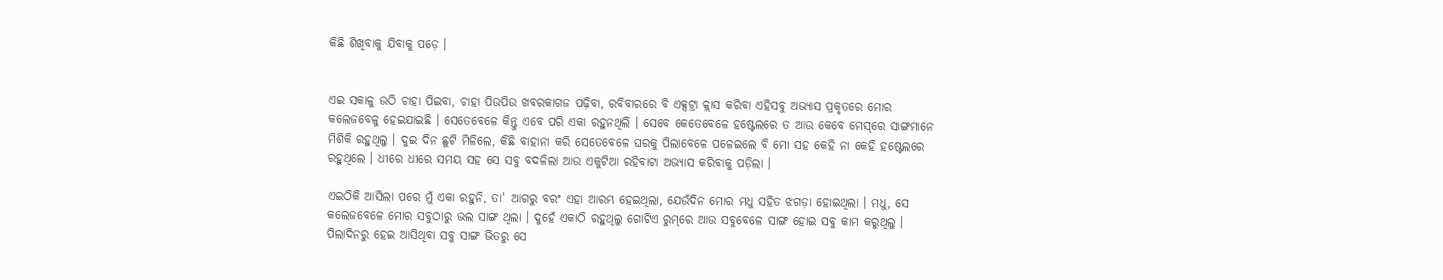କିଛି ଶିଖିବାକୁ ଯିବାକୁ ପଡ଼େ ।


ଏଇ ସକାଳୁ ଉଠି ଚାହା ପିଇବା, ଚାହା ପିଉପିଉ ଖବରକାଗଜ ପଢ଼ିବା, ରବିବାରରେ ବି ଏକ୍ସଟ୍ରା କ୍ଲାସ କରିବା ଏହିସବୁ ଅଭ୍ୟାସ ପ୍ରକୃତରେ ମୋର କଲେଜବେଳୁ ହେଇଯାଇଛି । ସେତେବେଳେ କିନ୍ତୁ ଏବେ ପରି ଏକା ରହୁନଥିଲି । ସେବେ କେତେବେଳେ ହଷ୍ଟେଲରେ ତ ଆଉ କେବେ ମେସ୍‌ରେ ସାଙ୍ଗମାନେ ମିଶିକି ରହୁଥିଲୁ । ଦୁଇ ଦିନ ଛୁଟି ମିଳିଲେ, କିଛି ବାହାନା କରି ସେତେବେଳେ ଘରକୁ ପିଲାବେଳେ ପଳେଇଲେ ବି ମୋ ସ‌ହ କେହି ନା କେହି ହଷ୍ଟେଲରେ ରହୁଥିଲେ । ଧୀରେ ଧୀରେ ସମୟ ସ‌ହ ସେ ସବୁ ବଦଳିଲା ଆଉ ଏକୁଟିଆ ରହିବାଟା ଅଭ୍ୟାସ କରିବାକୁ ପଡ଼ିଲା ।

ଏଇଠିକି ଆସିଲା ପରେ ମୁଁ ଏକା ରହୁନି, ତା' ଆଗରୁ ବରଂ ଏହା ଆରମ୍ଭ ହେଇଥିଲା, ଯେଉଁଦିନ ମୋର ମଧୁ ସ‌ହିତ ଝଗଡ଼ା ହୋଇଥିଲା । ମଧୁ, ସେ କଲେଜବେଳେ ମୋର ସବୁଠାରୁ ଭଲ ସାଙ୍ଗ ଥିଲା । ଦୁହେଁ ଏକାଠି ରହୁଥିଲୁ ଗୋଟିଏ ରୁମ୍‌ରେ ଆଉ ସବୁବେଳେ ସାଙ୍ଗ ହୋଇ ସବୁ କାମ କରୁଥିଲୁ । ପିଲାଦିନରୁ ହେଇ ଆସିଥିବା ସବୁ ସାଙ୍ଗ ଭିତରୁ ସେ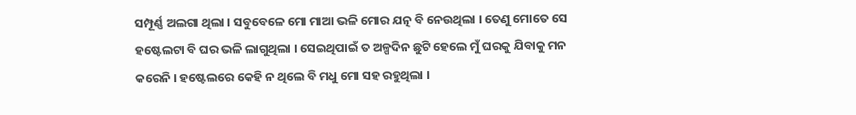ସମ୍ପୂର୍ଣ୍ଣ ଅଲଗା ଥିଲା । ସବୁବେଳେ ମୋ ମାଆ ଭଳି ମୋର ଯତ୍ନ ବି ନେଉଥିଲା । ତେଣୁ ମୋତେ ସେ ହଷ୍ଟେଲଟା ବି ଘର ଭଳି ଲାଗୁଥିଲା । ସେଇଥିପାଇଁ ତ ଅଳ୍ପଦିନ ଛୁଟି ହେଲେ ମୁଁ ଘରକୁ ଯିବାକୁ ମନ କରେନି । ହଷ୍ଟେଲରେ କେହି ନ ଥିଲେ ବି ମଧୁ ମୋ ସ‌ହ ରହୁଥିଲା ।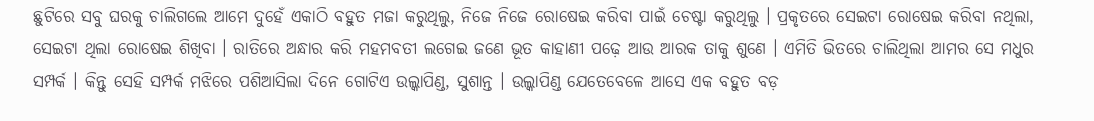ଛୁଟିରେ ସବୁ ଘରକୁ ଚାଲିଗଲେ ଆମେ ଦୁହେଁ ଏକାଠି ବ‌ହୁତ ମଜା କରୁଥିଲୁ, ନିଜେ ନିଜେ ରୋଷେଇ କରିବା ପାଇଁ ଚେଷ୍ଟା କରୁଥିଲୁ । ପ୍ରକୃତରେ ସେଇଟା ରୋଷେଇ କରିବା ନଥିଲା, ସେଇଟା ଥିଲା ରୋଷେଇ ଶିଖିବା । ରାତିରେ ଅନ୍ଧାର କରି ମହମ‌ବତୀ ଲଗେଇ ଜଣେ ଭୂତ କାହାଣୀ ପଢ଼େ ଆଉ ଆରକ ତାକୁ ଶୁଣେ । ଏମିତି ଭିତରେ ଚାଲିଥିଲା ଆମର ସେ ମଧୁର ସମ୍ପର୍କ । କିନ୍ତୁ ସେହି ସମ୍ପର୍କ ମଝିରେ ପଶିଆସିଲା ଦିନେ ଗୋଟିଏ ଉଲ୍କାପିଣ୍ଡ, ସୁଶାନ୍ତ । ଉଲ୍କାପିଣ୍ଡ ଯେତେବେଳେ ଆସେ ଏକ ବ‌ହୁତ ବଡ଼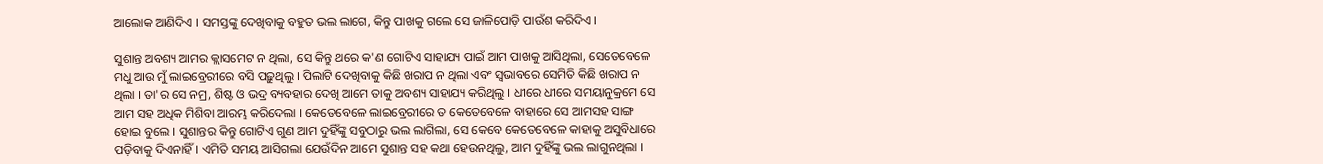ଆଲୋକ ଆଣିଦିଏ । ସମସ୍ତଙ୍କୁ ଦେଖିବାକୁ ବ‌ହୁତ ଭଲ ଲାଗେ, କିନ୍ତୁ ପାଖକୁ ଗଲେ ସେ ଜାଳିପୋଡ଼ି ପାଉଁଶ କରିଦିଏ ।

ସୁଶାନ୍ତ ଅବଶ୍ୟ ଆମର କ୍ଲାସମେଟ ନ ଥିଲା, ସେ କିନ୍ତୁ ଥରେ କ'ଣ ଗୋଟିଏ ସାହାଯ୍ୟ ପାଇଁ ଆମ ପାଖକୁ ଆସିଥିଲା, ସେତେବେଳେ ମଧୁ ଆଉ ମୁଁ ଲାଇବ୍ରେରୀରେ ବସି ପଢ଼ୁଥିଲୁ । ପିଲାଟି ଦେଖିବାକୁ କିଛି ଖରାପ ନ ଥିଲା ଏବଂ ସ୍ୱଭାବରେ ସେମିତି କିଛି ଖରାପ ନ ଥିଲା । ତା'ର ସେ ନମ୍ର, ଶିଷ୍ଟ ଓ ଭଦ୍ର ବ୍ୟବ‌ହାର ଦେଖି ଆମେ ତାକୁ ଅବଶ୍ୟ ସାହାଯ୍ୟ କରିଥିଲୁ । ଧୀରେ ଧୀରେ ସମୟାନୁକ୍ରମେ ସେ ଆମ ସ‌ହ ଅଧିକ ମିଶିବା ଆରମ୍ଭ କରିଦେଲା । କେତେବେଳେ ଲାଇବ୍ରେରୀରେ ତ କେତେବେଳେ ବାହାରେ ସେ ଆମସ‌ହ ସାଙ୍ଗ ହୋଇ ବୁଲେ । ସୁଶାନ୍ତର କିନ୍ତୁ ଗୋଟିଏ ଗୁଣ ଆମ ଦୁହିଁଙ୍କୁ ସବୁଠାରୁ ଭଲ ଲାଗିଲା, ସେ କେବେ କେତେବେଳେ କାହାକୁ ଅସୁବିଧାରେ ପଡ଼ିବାକୁ ଦିଏନାହିଁ । ଏମିତି ସମୟ ଆସିଗଲା ଯେଉଁଦିନ ଆମେ ସୁଶାନ୍ତ ସ‌ହ କଥା ହେଉନଥିଲୁ, ଆମ ଦୁହିଁଙ୍କୁ ଭଲ ଲାଗୁନଥିଲା ।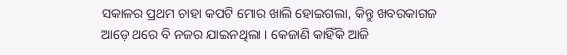ସକାଳର ପ୍ରଥମ ଚାହା କପଟି ମୋର ଖାଲି ହୋଇଗଲା, କିନ୍ତୁ ଖବରକାଗଜ ଆଡ଼େ ଥରେ ବି ନ‌ଜର ଯାଇନଥିଲା । କେଜାଣି କାହିଁକି ଆଜି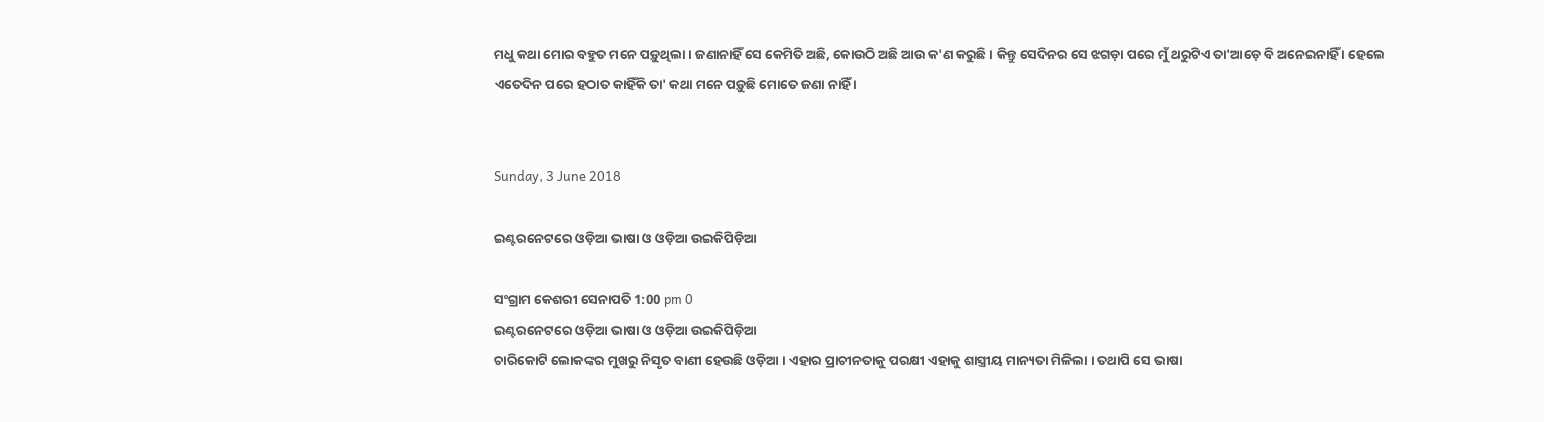ମଧୁ କଥା ମୋର ବ‌ହୁତ ମନେ ପଡ଼ୁଥିଲା । ଜଣାନାହିଁ ସେ କେମିତି ଅଛି, କୋଉଠି ଅଛି ଆଉ କ'ଣ କରୁଛି । କିନ୍ତୁ ସେଦିନର ସେ ଝଗଡ଼ା ପରେ ମୁଁ ଥରୁଟିଏ ତା'ଆଡ଼େ ବି ଅନେଇନାହିଁ । ହେଲେ ଏତେଦିନ ପରେ ହଠାତ କାହିଁକି ତା' କଥା ମନେ ପଡ଼ୁଛି ମୋତେ ଜଣା ନାହିଁ ।


Sunday, 3 June 2018

ଇଣ୍ଟରନେଟରେ ଓଡ଼ିଆ ଭାଷା ଓ ଓଡ଼ିଆ ଉଇକିପିଡ଼ିଆ

ସଂଗ୍ରାମ କେଶରୀ ସେନାପତି 1:00 pm 0
ଇଣ୍ଟରନେଟରେ ଓଡ଼ିଆ ଭାଷା ଓ ଓଡ଼ିଆ ଉଇକିପିଡ଼ିଆ
ଚାରିକୋଟି ଲୋକଙ୍କର ମୁଖରୁ ନିସୃତ ବାଣୀ ହେଉଛି ଓଡ଼ିଆ । ଏହାର ପ୍ରାଚୀନତାକୁ ପରକ୍ଷୀ ଏହାକୁ ଶାସ୍ତ୍ରୀୟ ମାନ୍ୟତା ମିଳିଲା । ତ‌ଥାପି ସେ ଭାଷା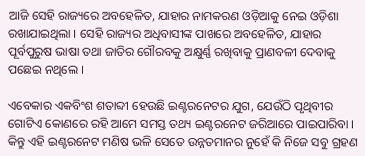ଆଜି ସେହି ରାଜ୍ୟରେ ଅବ‌ହେଳିତ, ଯାହାର ନାମ‌କରଣ ଓଡ଼ିଆକୁ ନେଇ ଓଡ଼ିଶା ରଖାଯାଇଥିଲା । ସେହି ରାଜ୍ୟର ଅଧିବାସୀଙ୍କ ପାଖରେ ଅବ‌ହେଳିତ, ଯାହାର ପୂର୍ବପୁରୁଷ ଭାଷା ତ‌ଥା ଜାତିର ଗୌରବକୁ ଅକ୍ଷୁର୍ଣ୍ଣ ରଖିବାକୁ ପ୍ରାଣବଳୀ ଦେବାକୁ ପଛେଇ ନଥିଲେ ।

ଏବେକାର ଏକବିଂଶ ଶତାବ୍ଦୀ ହେଉଛି ଇଣ୍ଟରନେଟର ଯୁଗ, ଯେଉଁଠି ପୃଥିବୀର ଗୋଟିଏ କୋଣରେ ରହି ଆମେ ସମସ୍ତ ତ‌ଥ୍ୟ ଇଣ୍ଟରନେଟ ଜରିଆରେ ପାଇପାରିବା । କିନ୍ତୁ ଏହି ଇଣ୍ଟରନେଟ ମଣିଷ ଭଳି ସେତେ ଉନ୍ନତମାନର ନୁହେଁ କି ନିଜେ ସବୁ ଗ୍ରହଣ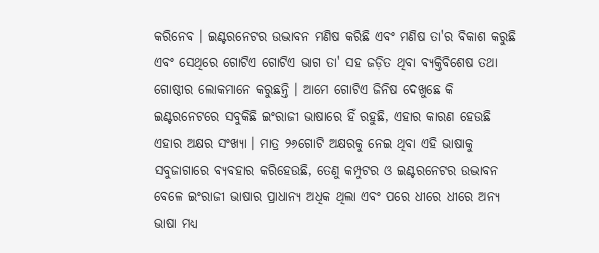କରିନେବ । ଇଣ୍ଟରନେଟର ଉଦ୍ଭାବନ ମଣିଷ କରିଛି ଏବଂ ମଣିଷ ତା'ର ବିକାଶ କରୁଛି ଏବଂ ସେଥିରେ ଗୋଟିଏ ଗୋଟିଏ ଭାଗ ତା' ସ‌ହ ଜଡ଼ିତ ଥିବା ବ୍ୟକ୍ତିବିଶେଷ ତ‌ଥା ଗୋଷ୍ଠୀର ଲୋକମାନେ କରୁଛନ୍ତି । ଆମେ ଗୋଟିଏ ଜିନିଷ ଦେଖୁଛେ କି ଇଣ୍ଟରନେଟରେ ସବୁକିଛି ଇଂରାଜୀ ଭାଷାରେ ହିଁ ରହୁଛି, ଏହାର କାରଣ ହେଉଛି ଏହାର ଅକ୍ଷର ସଂଖ୍ୟା । ମାତ୍ର ୨୬ଗୋଟି ଅକ୍ଷରକୁ ନେଇ ଥିବା ଏହି ଭାଷାକୁ ସବୁଜାଗାରେ ବ୍ୟବ‌ହାର କରିହେଉଛି, ତେଣୁ କମ୍ପୁଟର ଓ ଇଣ୍ଟରନେଟର ଉଦ୍ଭାବନ ବେଳେ ଇଂରାଜୀ ଭାଷାର ପ୍ରାଧାନ୍ୟ ଅଧିକ ଥିଲା ଏବଂ ପରେ ଧୀରେ ଧୀରେ ଅନ୍ୟ ଭାଷା ମଧ୍ୟ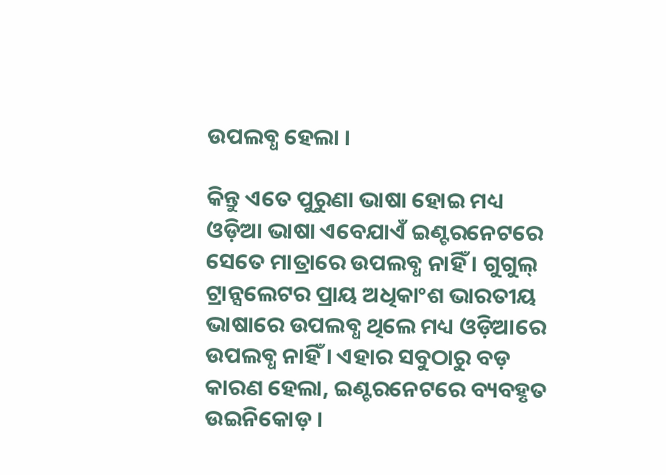ଉପଲବ୍ଧ ହେଲା ।

କିନ୍ତୁ ଏତେ ପୁରୁଣା ଭାଷା ହୋଇ ମଧ୍ୟ ଓଡ଼ିଆ ଭାଷା ଏବେଯାଏଁ ଇଣ୍ଟରନେଟରେ ସେତେ ମାତ୍ରାରେ ଉପଲବ୍ଧ ନାହିଁ । ଗୁଗୁଲ୍‌ ଟ୍ରାନ୍ସଲେଟର ପ୍ରାୟ ଅଧିକାଂଶ ଭାରତୀୟ ଭାଷାରେ ଉପଲବ୍ଧ ଥିଲେ ମଧ୍ୟ ଓଡ଼ିଆରେ ଉପଲବ୍ଧ ନାହିଁ । ଏହାର ସବୁଠାରୁ ବଡ଼ କାରଣ ହେଲା, ଇଣ୍ଟରନେଟରେ ବ୍ୟବ‌ହୃତ ଉଇନିକୋଡ଼ ।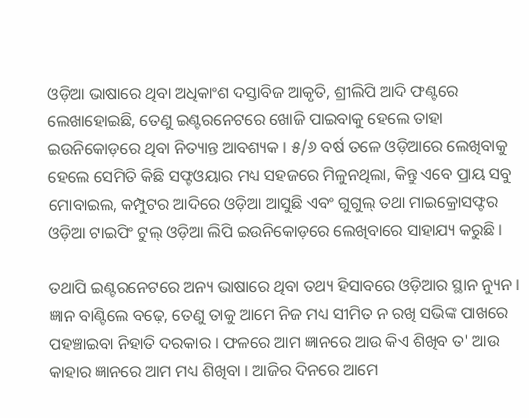ଓଡ଼ିଆ ଭାଷାରେ ଥିବା ଅଧିକାଂଶ ଦସ୍ତାବିଜ ଆକୃତି, ଶ୍ରୀଲିପି ଆଦି ଫଣ୍ଟରେ ଲେଖାହୋଇଛି, ତେଣୁ ଇଣ୍ଟରନେଟରେ ଖୋଜି ପାଇବାକୁ ହେଲେ ତାହା ଇଉନିକୋଡ଼ରେ ଥିବା ନିତ୍ୟାନ୍ତ ଆବଶ୍ୟକ । ୫/୬ ବର୍ଷ ତଳେ ଓଡ଼ିଆରେ ଲେଖିବାକୁ ହେଲେ ସେମିତି କିଛି ସଫ୍ଟଓୟାର ମଧ୍ୟ ସ‌ହଜରେ ମିଳୁନଥିଲା, କିନ୍ତୁ ଏବେ ପ୍ରାୟ ସବୁ ମୋବାଇଲ, କମ୍ପୁଟର ଆଦିରେ ଓଡ଼ିଆ ଆସୁଛି ଏବଂ ଗୁଗୁଲ୍‌ ତ‌ଥା ମାଇକ୍ରୋସଫ୍ଟର ଓଡ଼ିଆ ଟାଇପିଂ ଟୁଲ୍ ଓଡ଼ିଆ ଲିପି ଇଉନିକୋଡ଼ରେ ଲେଖିବାରେ ସାହାଯ୍ୟ କରୁଛି ।

ତ‌ଥାପି ଇଣ୍ଟରନେଟରେ ଅନ୍ୟ ଭାଷାରେ ଥିବା ତ‌ଥ୍ୟ ହିସାବରେ ଓଡ଼ିଆର ସ୍ଥାନ ନ୍ୟୁନ । ଜ୍ଞାନ ବାଣ୍ଟିଲେ ବଢ଼େ, ତେଣୁ ତାକୁ ଆମେ ନିଜ ମଧ୍ୟ ସୀମିତ ନ ରଖି ସଭିଙ୍କ ପାଖରେ ପ‌ହ‌ଞ୍ଚାଇବା ନିହାତି ଦରକାର । ଫଳରେ ଆମ ଜ୍ଞାନରେ ଆଉ କିଏ ଶିଖିବ ତ' ଆଉ କାହାର ଜ୍ଞାନରେ ଆମ ମଧ୍ୟ ଶିଖିବା । ଆଜିର ଦିନରେ ଆମେ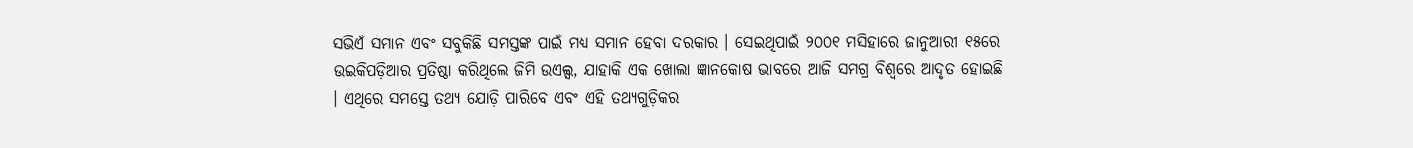ସଭିଏଁ ସମାନ ଏବଂ ସବୁକିଛି ସମସ୍ତଙ୍କ ପାଇଁ ମଧ୍ୟ ସମାନ ହେବା ଦରକାର । ସେଇଥିପାଇଁ ୨୦୦୧ ମସିହାରେ ଜାନୁଆରୀ ୧୫ରେ ଉଇକିପଡ଼ିଆର ପ୍ରତିଷ୍ଠା କରିଥିଲେ ଜିମି ଉଏଲ୍ସ, ଯାହାକି ଏକ ଖୋଲା ଜ୍ଞାନ‌କୋଷ ଭାବରେ ଆଜି ସମଗ୍ର ବିଶ୍ୱରେ ଆଦୃତ ହୋଇଛି । ଏଥିରେ ସମସ୍ତେ ତ‌ଥ୍ୟ ଯୋଡ଼ି ପାରିବେ ଏବଂ ଏହି ତ‌ଥ୍ୟଗୁଡ଼ିକର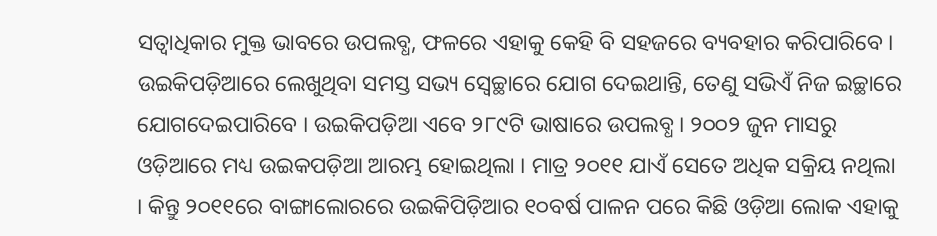ସତ୍ୱାଧିକାର ମୁକ୍ତ ଭାବରେ ଉପଲବ୍ଧ, ଫଳରେ ଏହାକୁ କେହି ବି ସ‌ହଜରେ ବ୍ୟବ‌ହାର କରିପାରିବେ । ଉଇକିପଡ଼ିଆରେ ଲେଖୁଥିବା ସମସ୍ତ ସଭ୍ୟ ସ୍ୱେଚ୍ଛାରେ ଯୋଗ ଦେଇଥାନ୍ତି, ତେଣୁ ସଭିଏଁ ନିଜ ଇଚ୍ଛାରେ ଯୋଗଦେଇପାରିବେ । ଉଇକିପଡ଼ିଆ ଏବେ ୨୮୯ଟି ଭାଷାରେ ଉପଲବ୍ଧ । ୨୦୦୨ ଜୁନ ମାସରୁ ଓଡ଼ିଆରେ ମଧ୍ୟ ଉଇକପଡ଼ିଆ ଆରମ୍ଭ ହୋଇଥିଲା । ମାତ୍ର ୨୦୧୧ ଯାଏଁ ସେତେ ଅଧିକ ସକ୍ରିୟ ନଥିଲା । କିନ୍ତୁ ୨୦୧୧ରେ ବାଙ୍ଗାଲୋରରେ ଉଇକିପିଡ଼ିଆର ୧୦ବର୍ଷ ପାଳନ ପରେ କିଛି ଓଡ଼ିଆ ଲୋକ ଏହାକୁ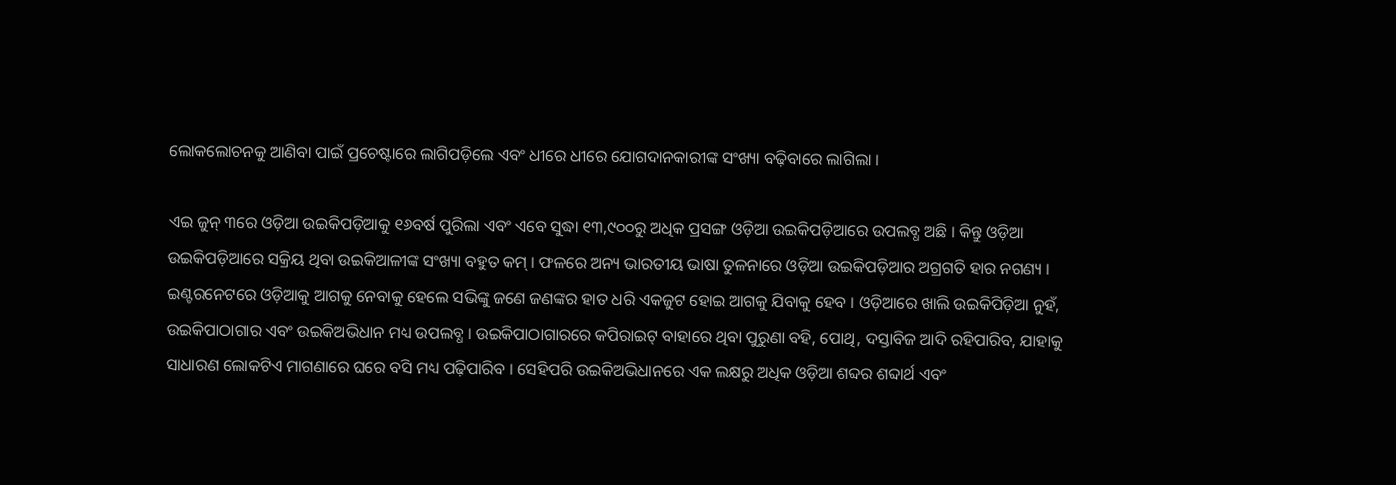ଲୋକଲୋଚନ‌କୁ ଆଣିବା ପାଇଁ ପ୍ରଚେଷ୍ଟାରେ ଲାଗିପଡ଼ିଲେ ଏବଂ ଧୀରେ ଧୀରେ ଯୋଗଦାନ‌କାରୀଙ୍କ ସଂଖ୍ୟା ବଢ଼ିବାରେ ଲାଗିଲା ।

ଏଇ ଜୁନ୍ ୩ରେ ଓଡ଼ିଆ ଉଇକିପଡ଼ିଆକୁ ୧୬ବର୍ଷ ପୁରିଲା ଏବଂ ଏବେ ସୁଦ୍ଧା ୧୩,୯୦୦ରୁ ଅଧିକ ପ୍ରସଙ୍ଗ ଓଡ଼ିଆ ଉଇକିପଡ଼ିଆରେ ଉପଲବ୍ଧ ଅଛି । କିନ୍ତୁ ଓଡ଼ିଆ ଉଇକିପଡ଼ିଆରେ ସକ୍ରିୟ ଥିବା ଉଇକିଆଳୀଙ୍କ ସଂଖ୍ୟା ବ‌ହୁତ କମ୍ । ଫଳରେ ଅନ୍ୟ ଭାରତୀୟ ଭାଷା ତୁଳନାରେ ଓଡ଼ିଆ ଉଇକିପଡ଼ିଆର ଅଗ୍ରଗତି ହାର ନ‌ଗଣ୍ୟ । ଇଣ୍ଟରନେଟରେ ଓଡ଼ିଆକୁ ଆଗକୁ ନେବାକୁ ହେଲେ ସଭିଙ୍କୁ ଜଣେ ଜଣଙ୍କର ହାତ ଧରି ଏକଜୁଟ ହୋଇ ଆଗକୁ ଯିବାକୁ ହେବ । ଓଡ଼ିଆରେ ଖାଲି ଉଇକିପିଡ଼ିଆ ନୁହଁ, ଉଇକିପାଠାଗାର ଏବଂ ଉଇକିଅଭିଧାନ ମଧ୍ୟ ଉପଲବ୍ଧ । ଉଇକିପାଠାଗାରରେ କପିରାଇଟ୍ ବାହାରେ ଥିବା ପୁରୁଣା ବ‌ହି, ପୋଥି, ଦସ୍ତାବିଜ ଆଦି ରହିପାରିବ, ଯାହାକୁ ସାଧାରଣ ଲୋକଟିଏ ମାଗଣାରେ ଘରେ ବସି ମଧ୍ୟ ପଢ଼ିପାରିବ । ସେହିପରି ଉଇକିଅଭିଧାନରେ ଏକ ଲକ୍ଷରୁ ଅଧିକ ଓଡ଼ିଆ ଶବ୍ଦର ଶବ୍ଦାର୍ଥ ଏବଂ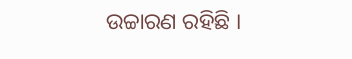ଉଚ୍ଚାରଣ ରହିଛି ।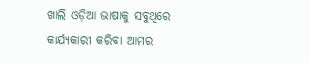ଖାଲି ଓଡ଼ିଆ ଭାଷାକୁ ସବୁଥିରେ କାର୍ଯ୍ୟକାରୀ କରିବା ଆମର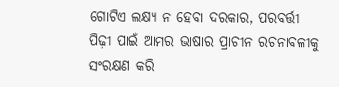ଗୋଟିଏ ଲକ୍ଷ୍ୟ ନ ହେବା ଦରକାର, ପରବର୍ତ୍ତୀ ପିଢ଼ୀ ପାଇଁ ଆମର ଭାଷାର ପ୍ରାଚୀନ ରଚନାବଳୀକୁ ସଂରକ୍ଷଣ କରି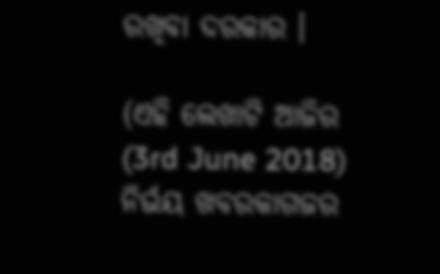ରଖିବା ଦରକାର ।

(ଏହି ଲେଖାଟି ଆଜିର (3rd June 2018) ନିର୍ଭୟ ଖବରକାଗଜର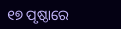୧୭ ପୃଷ୍ଠାରେ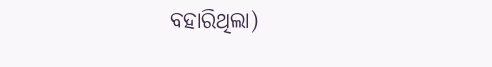ବହାରିଥିଲା)